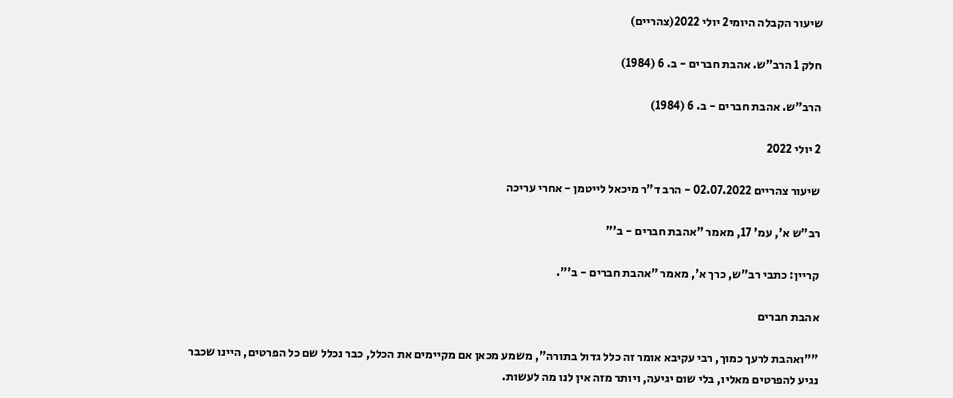שיעור הקבלה היומי2 יולי 2022(צהריים)

חלק 1 הרב"ש. אהבת חברים - ב. 6 (1984)

הרב"ש. אהבת חברים - ב. 6 (1984)

2 יולי 2022

שיעור צהריים 02.07.2022 - הרב ד"ר מיכאל לייטמן - אחרי עריכה

רב"ש א', עמ' 17, מאמר "אהבת חברים - ב'"

קריין: כתבי רב"ש, כרך א', מאמר "אהבת חברים - ב'".

אהבת חברים

""ואהבת לרעך כמוך, רבי עקיבא אומר זה כלל גדול בתורה", משמע מכאן אם מקיימים את הכלל, כבר נכלל שם כל הפרטים, היינו שכבר נגיע להפרטים מאליו, בלי שום יגיעה, ויותר מזה אין לנו מה לעשות.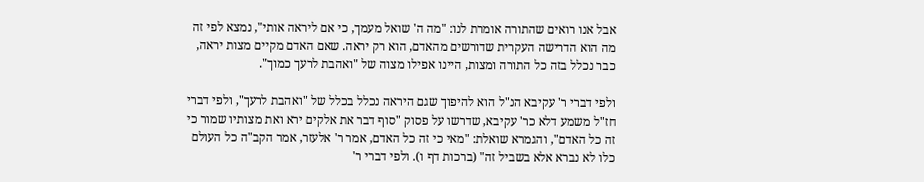אבל אנו רואים שהתורה אומרת לנו: "מה ה' שואל מעמך, כי אם ליראה אותי", נמצא לפי זה מה הוא הדרישה העקרית שדורשים מהאדם, הוא רק יראה. שאם האדם מקיים מצות יראה, כבר נכלל בזה כל התורה ומצות, היינו אפילו מצוה של "ואהבת לרעך כמוך".

ולפי דברי ר' עקיבא הנ"ל הוא להיפוך שגם היראה נכלל בכלל של "ואהבת לרעך", ולפי דברי חז"ל משמע דלא כר' עקיבא, שדרשו על פסוק "סוף דבר את אלקים ירא ואת מצותיו שמור כי זה כל האדם", והגמרא שואלת: "מאי כי זה כל האדם, אמר ר' אלעזר, אמר הקב"ה כל העולם כלו לא נברא אלא בשביל זה" (ברכות דף ו). ולפי דברי ר'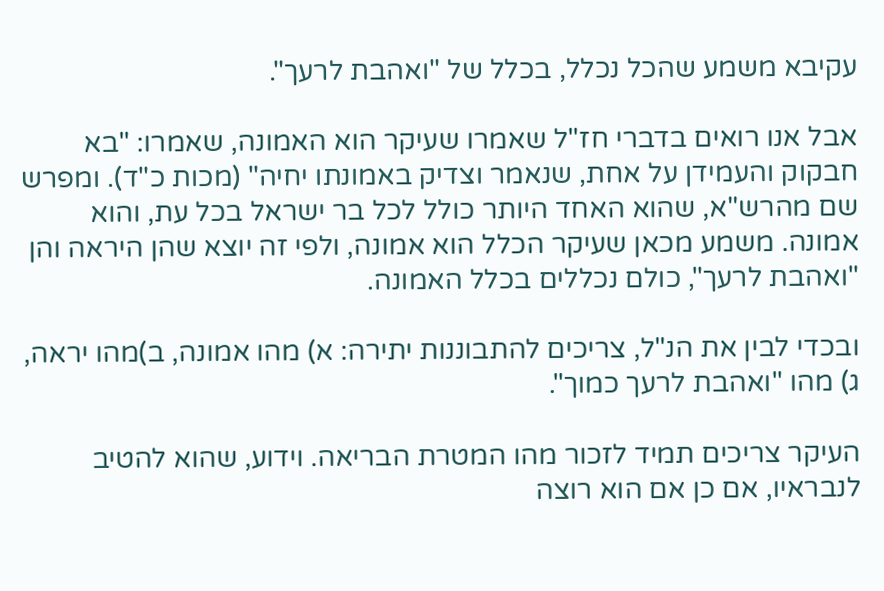עקיבא משמע שהכל נכלל, בכלל של "ואהבת לרעך".

אבל אנו רואים בדברי חז"ל שאמרו שעיקר הוא האמונה, שאמרו: "בא חבקוק והעמידן על אחת, שנאמר וצדיק באמונתו יחיה" (מכות כ"ד). ומפרש שם מהרש"א, שהוא האחד היותר כולל לכל בר ישראל בכל עת, והוא אמונה. משמע מכאן שעיקר הכלל הוא אמונה, ולפי זה יוצא שהן היראה והן "ואהבת לרעך", כולם נכללים בכלל האמונה.

ובכדי לבין את הנ"ל, צריכים להתבוננות יתירה: א) מהו אמונה, ב)מהו יראה, ג) מהו "ואהבת לרעך כמוך".

העיקר צריכים תמיד לזכור מהו המטרת הבריאה. וידוע, שהוא להטיב לנבראיו, אם כן אם הוא רוצה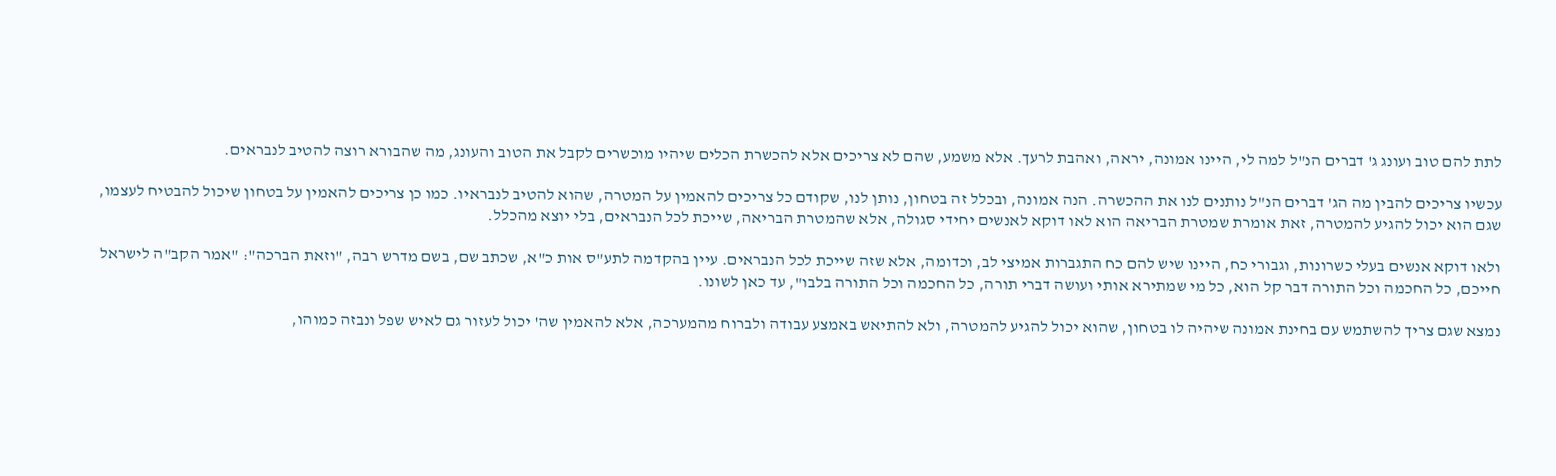לתת להם טוב ועונג ג' דברים הנ"ל למה לי, היינו אמונה, יראה, ואהבת לרעך. אלא משמע, שהם לא צריכים אלא להכשרת הכלים שיהיו מוכשרים לקבל את הטוב והעונג, מה שהבורא רוצה להטיב לנבראים.

עכשיו צריכים להבין מה הג' דברים הנ"ל נותנים לנו את ההכשרה. הנה אמונה, ובכלל זה בטחון, נותן לנו, שקודם כל צריכים להאמין על המטרה, שהוא להטיב לנבראיו. כמו כן צריכים להאמין על בטחון שיכול להבטיח לעצמו, שגם הוא יכול להגיע להמטרה, זאת אומרת שמטרת הבריאה הוא לאו דוקא לאנשים יחידי סגולה, אלא שהמטרת הבריאה, שייכת לכל הנבראים, בלי יוצא מהכלל.

ולאו דוקא אנשים בעלי כשרונות, וגבורי כח, היינו שיש להם כח התגברות אמיצי לב, וכדומה, אלא שזה שייכת לכל הנבראים. עיין בהקדמה לתע"ס אות כ"א, שכתב שם, בשם מדרש רבה, "וזאת הברכה": "אמר הקב"ה לישראל חייכם, כל החכמה וכל התורה דבר קל הוא, כל מי שמתירא אותי ועושה דברי תורה, כל החכמה וכל התורה בלבו", עד כאן לשונו.

נמצא שגם צריך להשתמש עם בחינת אמונה שיהיה לו בטחון, שהוא יכול להגיע להמטרה, ולא להתיאש באמצע עבודה ולברוח מהמערכה, אלא להאמין שה' יכול לעזור גם לאיש שפל ונבזה כמוהו,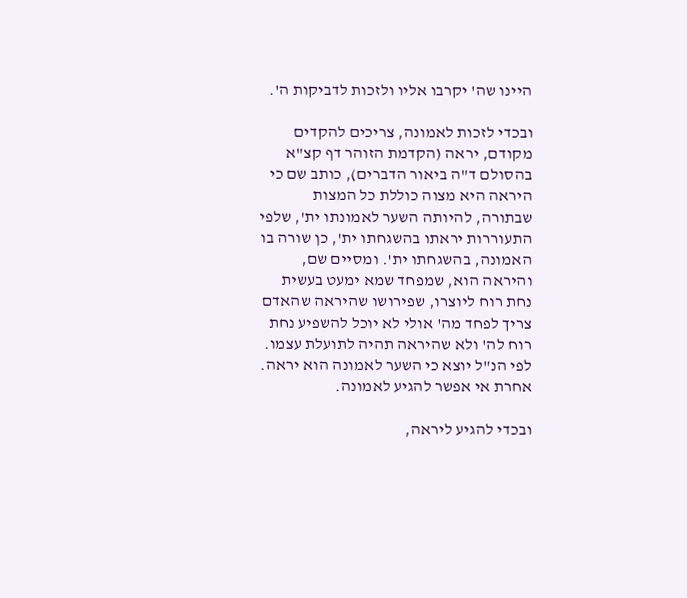היינו שה' יקרבו אליו ולזכות לדביקות ה'.

ובכדי לזכות לאמונה, צריכים להקדים מקודם, יראה (הקדמת הזוהר דף קצ"א בהסולם ד"ה ביאור הדברים), כותב שם כי היראה היא מצוה כוללת כל המצות שבתורה, להיותה השער לאמונתו ית', שלפי התעוררות יראתו בהשגחתו ית', כן שורה בו האמונה, בהשגחתו ית'. ומסיים שם, והיראה הוא, שמפחד שמא ימעט בעשית נחת רוח ליוצרו, שפירושו שהיראה שהאדם צריך לפחד מה' אולי לא יוכל להשפיע נחת רוח לה' ולא שהיראה תהיה לתועלת עצמו. לפי הנ"ל יוצא כי השער לאמונה הוא יראה. אחרת אי אפשר להגיע לאמונה.

ובכדי להגיע ליראה,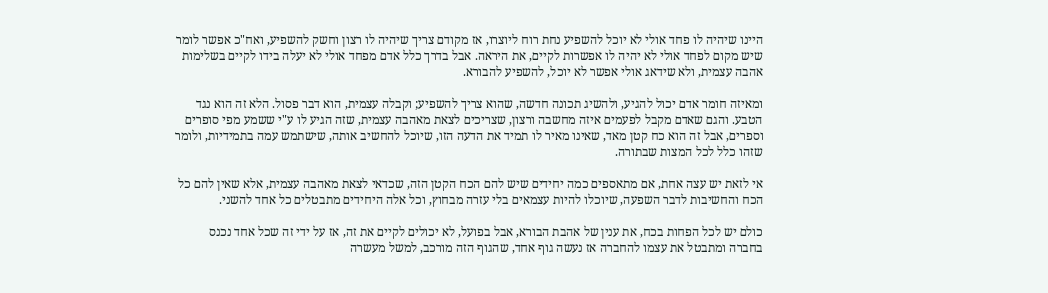היינו שיהיה לו פחד אולי לא יוכל להשפיע נחת רוח ליוצרו, אז מקודם צריך שיהיה לו רצון וחשק להשפיע, ואח"כ אפשר לומר שיש מקום לפחד אולי לא יהיה לו אפשרות לקיים, את היראה. אבל בדרך כלל אדם מפחד אולי לא יעלה בידו לקיים בשלימות אהבה עצמית, ולא שידאג אולי אפשר לא יוכל, להשפיע להבורא.

ומאיזה חומר אדם יכול להגיע, ולהשיג תכונה חדשה, שהוא צריך להשפיע; וקבלה עצמית, הוא דבר פסול. הלא זה הוא נגד הטבע. והגם שאדם מקבל לפעמים איזה מחשבה ורצון, שצריכים לצאת מאהבה עצמית, שזה הגיע לו ע"י ששמע מפי סופרים וספרים, אבל זה הוא כח קטן מאד, שאינו מאיר לו תמיד את הדעה הזו, שיוכל להחשיב אותה, שישתמש עמה בתמידיות, ולומר שזהו כלל לכל המצות שבתורה.

אי לזאת יש עצה אחת, אם מתאספים כמה יחידים שיש להם הכח הקטן הזה, שכדאי לצאת מאהבה עצמית, אלא שאין להם כל הכח והחשיבות לדבר השפעה, שיוכלו להיות עצמאים בלי עזרה מבחוץ, וכל אלה היחידים מתבטלים כל אחד להשני.

כולם יש לכל הפחות בכח, את ענין של אהבת הבורא, אבל בפועל, לא יכולים לקיים את זה, אז על ידי זה שכל אחד נכנס בחברה ומתבטל את עצמו להחברה אז נעשה גוף אחד, שהגוף הזה מורכב, למשל מעשרה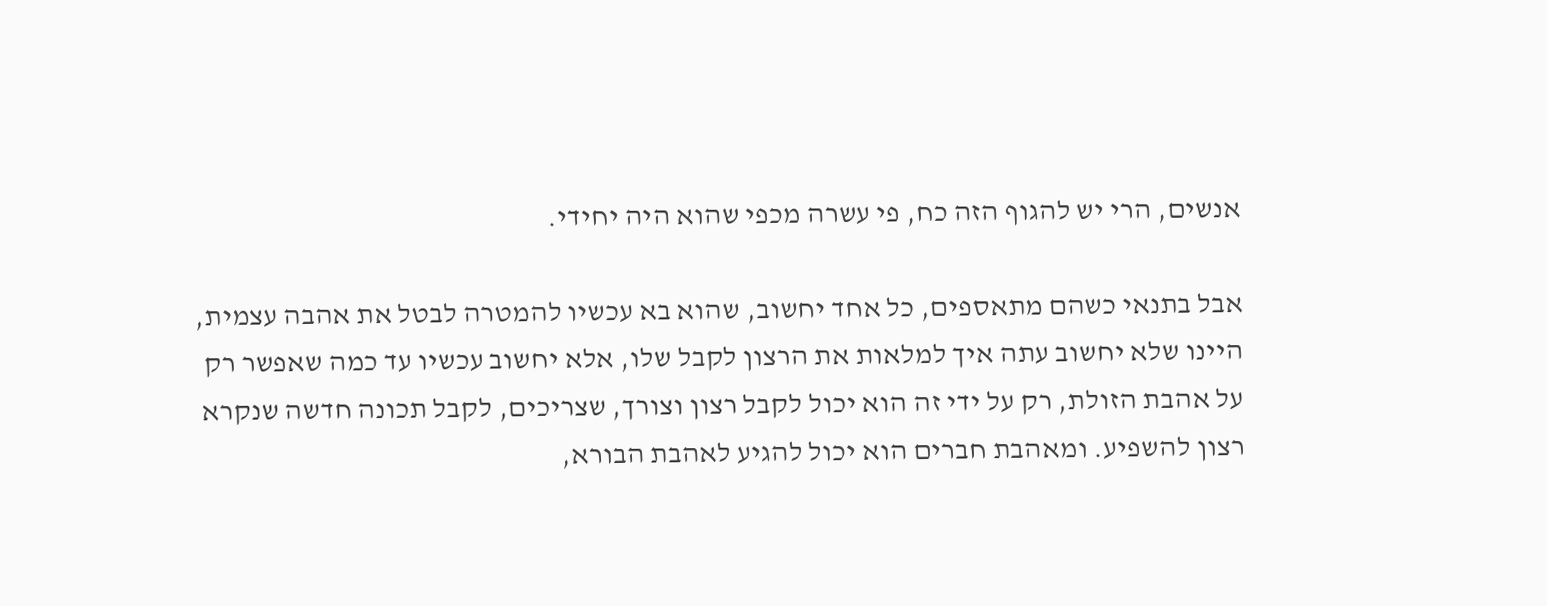אנשים, הרי יש להגוף הזה כח, פי עשרה מכפי שהוא היה יחידי.

אבל בתנאי כשהם מתאספים, כל אחד יחשוב, שהוא בא עכשיו להמטרה לבטל את אהבה עצמית, היינו שלא יחשוב עתה איך למלאות את הרצון לקבל שלו, אלא יחשוב עכשיו עד כמה שאפשר רק על אהבת הזולת, רק על ידי זה הוא יכול לקבל רצון וצורך, שצריכים, לקבל תכונה חדשה שנקרא רצון להשפיע. ומאהבת חברים הוא יכול להגיע לאהבת הבורא,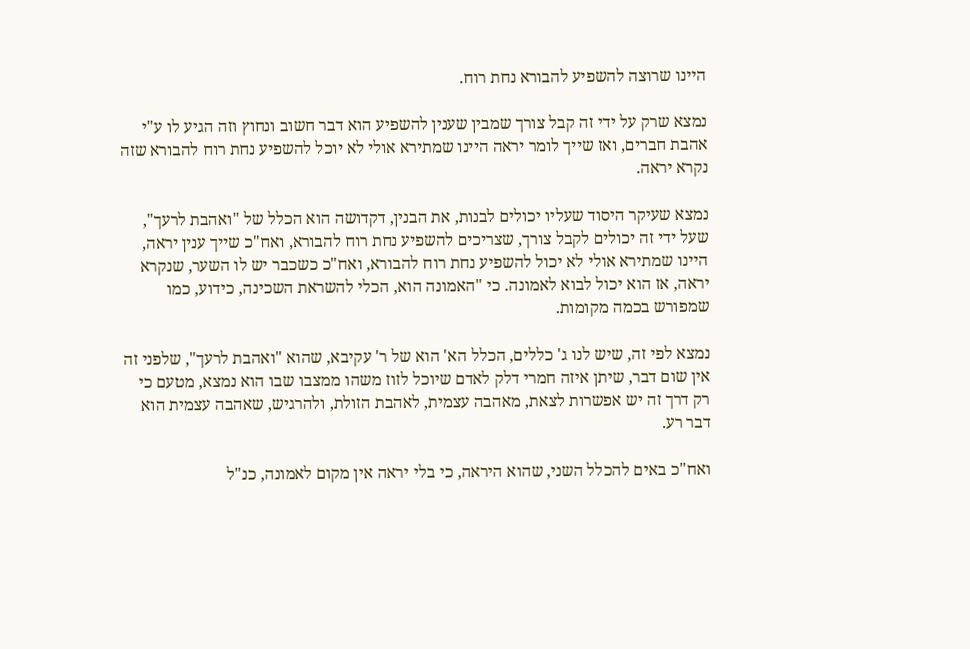היינו שרוצה להשפיע להבורא נחת רוח.

נמצא שרק על ידי זה קבל צורך שמבין שענין להשפיע הוא דבר חשוב ונחוץ וזה הגיע לו ע"י אהבת חברים, ואז שייך לומר יראה היינו שמתירא אולי לא יוכל להשפיע נחת רוח להבורא שזה נקרא יראה.

נמצא שעיקר היסוד שעליו יכולים לבנות, את הבנין, דקדושה הוא הכלל של "ואהבת לרעך", שעל ידי זה יכולים לקבל צורך, שצריכים להשפיע נחת רוח להבורא, ואח"כ שייך ענין יראה, היינו שמתירא אולי לא יכול להשפיע נחת רוח להבורא, ואח"כ כשכבר יש לו השער, שנקרא יראה, אז הוא יכול לבוא לאמונה. כי "האמונה הוא, הכלי להשראת השכינה, כידוע, כמו שמפורש בכמה מקומות.

נמצא לפי זה, שיש לנו ג' כללים, הכלל הא' הוא של ר' עקיבא, שהוא "ואהבת לרעך", שלפני זה אין שום דבר, שיתן איזה חמרי דלק לאדם שיוכל לזוז משהו ממצבו שבו הוא נמצא, מטעם כי רק דרך זה יש אפשרות לצאת, מאהבה עצמית, לאהבת הזולת, ולהרגיש, שאהבה עצמית הוא דבר רע.

ואח"כ באים להכלל השני, שהוא היראה, כי בלי יראה אין מקום לאמונה, כנ"ל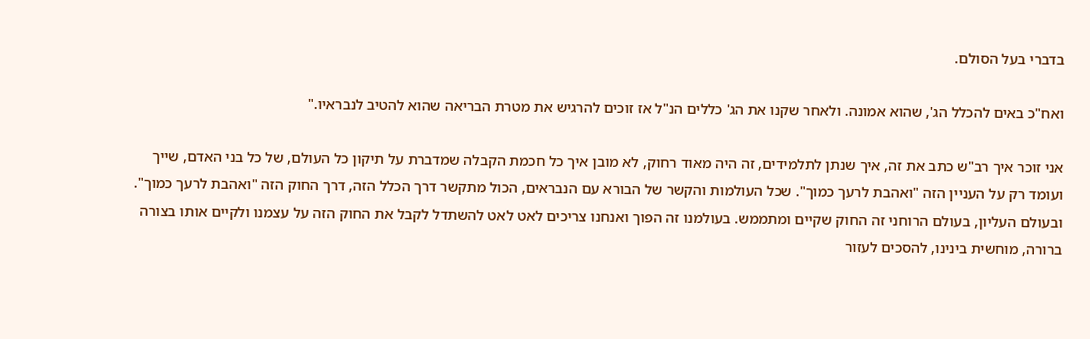בדברי בעל הסולם.

ואח"כ באים להכלל הג', שהוא אמונה. ולאחר שקנו את הג' כללים הנ"ל אז זוכים להרגיש את מטרת הבריאה שהוא להטיב לנבראיו."

אני זוכר איך רב"ש כתב את זה, איך שנתן לתלמידים, זה היה מאוד רחוק, לא מובן איך כל חכמת הקבלה שמדברת על תיקון כל העולם, של כל בני האדם, שייך ועומד רק על העניין הזה "ואהבת לרעך כמוך". שכל העולמות והקשר של הבורא עם הנבראים, הכול מתקשר דרך הכלל הזה, דרך החוק הזה "ואהבת לרעך כמוך". ובעולם העליון, בעולם הרוחני זה החוק שקיים ומתממש. בעולמנו זה הפוך ואנחנו צריכים לאט לאט להשתדל לקבל את החוק הזה על עצמנו ולקיים אותו בצורה ברורה, מוחשית בינינו, להסכים לעזור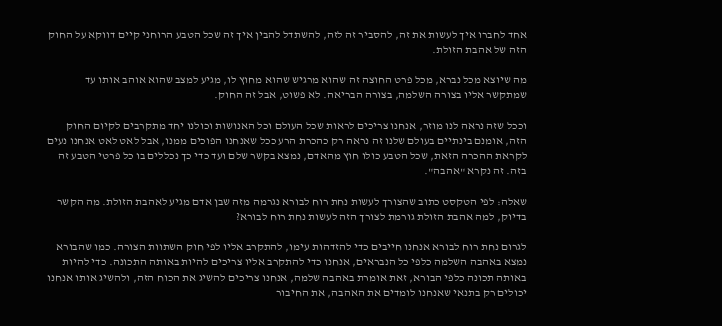אחד לחברו איך לעשות את זה, להסביר זה לזה, להשתדל להבין איך זה שכל הטבע הרוחני קיים דווקא על החוק הזה של אהבת הזולת.

מה שיוצא מכל נברא, מכל פרט החוצה זה שהוא מרגיש שהוא מחוץ לו, מגיע למצב שהוא אוהב אותו עד שמתקשר אליו בצורה השלמה, בצורה הבריאה. לא פשוט, אבל זה החוק.

וככל שזה נראה לנו מוזר, אנחנו צריכים לראות שכל העולם וכל האנושות וכולנו יחד מתקרבים לקיום החוק הזה, אומנם בינתיים בעולם שלנו זה נראה רק כהכרת הרע ככל שאנחנו הפוכים ממנו, אבל לאט לאט אנחנו נעים לקראת ההכרה הזאת, שכל הטבע כולו חוץ מהאדם, נמצא בקשר שלם ועד כדי כך נכללים בו כל פרטי הטבע זה בזה. זה נקרא "אהבה".

שאלה: לפי הטקסט כתוב שהצורך לעשות נחת רוח לבורא נגרמה מזה שבן אדם מגיע לאהבת הזולת. מה הקשר בדיוק, למה אהבת הזולת גורמת לצורך הזה לעשות נחת רוח לבורא?

לגרום נחת רוח לבורא אנחנו חייבים כדי להזדהות עימו, להתקרב אליו לפי חוק השתוות הצורה. כמו שהבורא נמצא באהבה השלמה כלפי כל הנבראים, אנחנו כדי להתקרב אליו צריכים להיות באותה התכונה. כדי להיות באותה תכונה כלפי הבורא, זאת אומרת באהבה שלמה, אנחנו צריכים להשיג את הכוח הזה, ולהשיג אותו אנחנו יכולים רק בתנאי שאנחנו לומדים את האהבה, את החיבור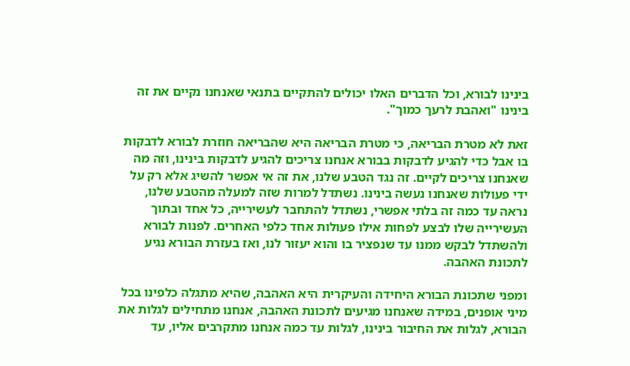בינינו לבורא, וכל הדברים האלו יכולים להתקיים בתנאי שאנחנו נקיים את זה בינינו "ואהבת לרעך כמוך".

זאת לא מטרת הבריאה, כי מטרת הבריאה היא שהבריאה חוזרת לבורא לדבקות בו אבל כדי להגיע לדבקות בבורא אנחנו צריכים להגיע לדבקות בינינו, וזה מה שאנחנו צריכים לקיים. זה נגד הטבע שלנו, את זה אי אפשר להשיג אלא רק על ידי פעולות שאנחנו נעשה בינינו. נשתדל למרות שזה למעלה מהטבע שלנו, נראה עד כמה זה בלתי אפשרי, נשתדל להתחבר לעשירייה, כל אחד ובתוך העשירייה שלו לבצע לפחות אילו פעולות אחד כלפי האחרים. לפנות לבורא ולהשתדל לבקש ממנו עד שנפציר בו והוא יעזור לנו, ואז בעזרת הבורא נגיע לתכונת האהבה.

ומפני שתכונת הבורא היחידה והעיקרית היא האהבה, שהיא מתגלה כלפינו בכל מיני אופנים, במידה שאנחנו מגיעים לתכונת האהבה, אנחנו מתחילים לגלות את הבורא, לגלות את החיבור בינינו, לגלות עד כמה אנחנו מתקרבים אליו, עד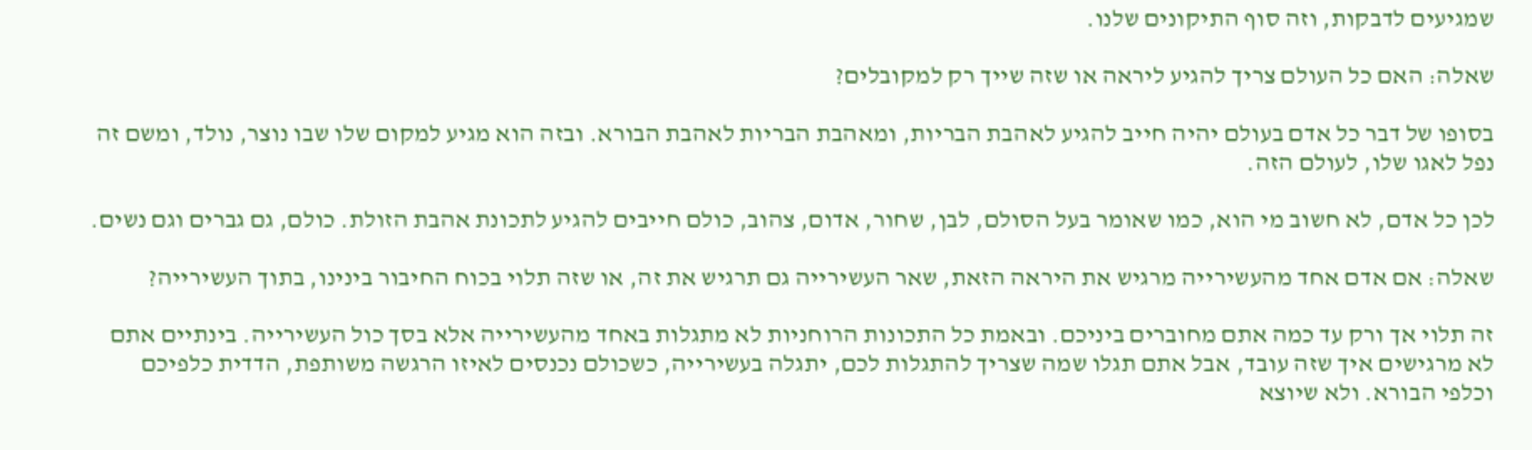שמגיעים לדבקות, וזה סוף התיקונים שלנו.

שאלה: האם כל העולם צריך להגיע ליראה או שזה שייך רק למקובלים?

בסופו של דבר כל אדם בעולם יהיה חייב להגיע לאהבת הבריות, ומאהבת הבריות לאהבת הבורא. ובזה הוא מגיע למקום שלו שבו נוצר, נולד, ומשם זה נפל לאגו שלו, לעולם הזה.

לכן כל אדם, לא חשוב מי הוא, כמו שאומר בעל הסולם, לבן, שחור, אדום, צהוב, כולם חייבים להגיע לתכונת אהבת הזולת. כולם, גם גברים וגם נשים.

שאלה: אם אדם אחד מהעשירייה מרגיש את היראה הזאת, שאר העשירייה גם תרגיש את זה, או שזה תלוי בכוח החיבור בינינו, בתוך העשירייה?

זה תלוי אך ורק עד כמה אתם מחוברים ביניכם. ובאמת כל התכונות הרוחניות לא מתגלות באחד מהעשירייה אלא בסך כול העשירייה. בינתיים אתם לא מרגישים איך שזה עובד, אבל אתם תגלו שמה שצריך להתגלות לכם, יתגלה בעשירייה, כשכולם נכנסים לאיזו הרגשה משותפת, הדדית כלפיכם וכלפי הבורא. ולא שיוצא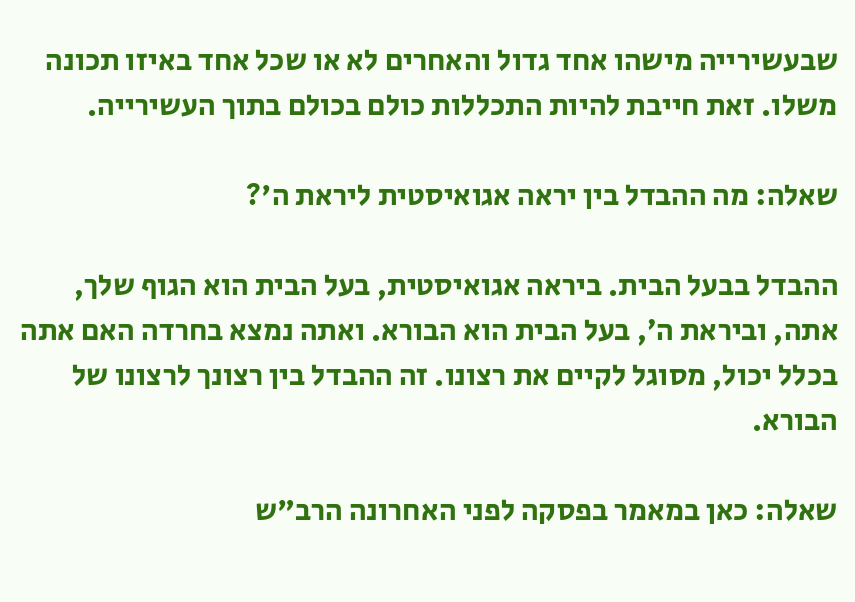שבעשירייה מישהו אחד גדול והאחרים לא או שכל אחד באיזו תכונה משלו. זאת חייבת להיות התכללות כולם בכולם בתוך העשירייה.

שאלה: מה ההבדל בין יראה אגואיסטית ליראת ה'?

ההבדל בבעל הבית. ביראה אגואיסטית, בעל הבית הוא הגוף שלך, אתה, וביראת ה׳, בעל הבית הוא הבורא. ואתה נמצא בחרדה האם אתה בכלל יכול, מסוגל לקיים את רצונו. זה ההבדל בין רצונך לרצונו של הבורא.

שאלה: כאן במאמר בפסקה לפני האחרונה הרב"ש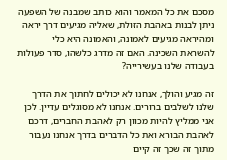מסכם את כל המאמר והוא כותב שמבנה של השפעה ניתן לבנות באהבת הזולת, שאליה מגיעים דרך יראה ומהיראה מגיעים לאמונה, והאמונה היא כלי להשראת השכינה. האם זה מדרג כלשהו, סדר פעולות בעבודה שלנו בעשירייה?

זה מגיע והולך, אנחנו לא יכולים לחתוך את הדרך שלנו לשלבים ברורים. אנחנו לא מסוגלים עדיין. לכן אני ממליץ להיות מכוון רק לאהבת החברים, דרכם לאהבת הבורא ואת כל הדברים בדרך אנחנו נעבור מתוך זה שכך זה קיים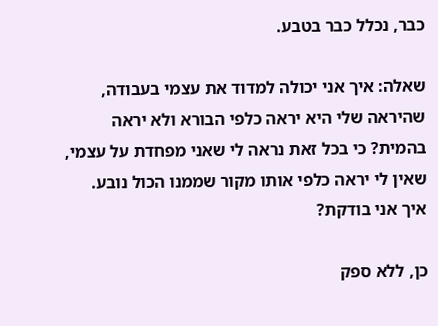כבר, נכלל כבר בטבע.

שאלה: איך אני יכולה למדוד את עצמי בעבודה, שהיראה שלי היא יראה כלפי הבורא ולא יראה בהמית? כי בכל זאת נראה לי שאני מפחדת על עצמי, שאין לי יראה כלפי אותו מקור שממנו הכול נובע. איך אני בודקת?

כן, ללא ספק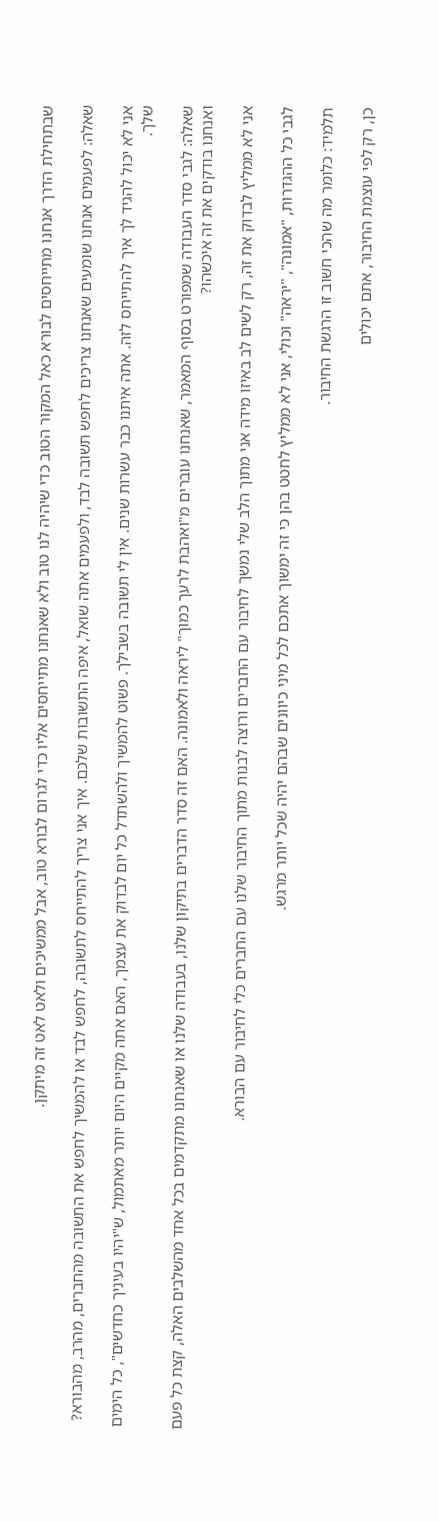שבתחילת הדרך אנחנו מתייחסים לבורא כאל המקור הטוב כדי שיהיה לנו טוב ולא שאנחנו מתייחסים אליו כדי לגרום לבורא טוב, אבל ממשיכים ולאט לאט זה מיתקן.

שאלה: לפעמים אנחנו שומעים שאנחנו צריכים לחפש תשובה לבד, ולפעמים אתה שואל, איפה התשובות שלכם. איך אני צריך להתייחס לתשובה, לחפש לבד או להמשיך לחפש את התשובה מהחברים, מהרב, מהבורא?

אני לא יכול להגיד לך איך להתייחס לזה. אתה איתנו כבר עשרות שנים. אין לי תשובה בשבילך. פשוט להמשיך ולהשתדל כל יום לבדוק את עצמך, האם אתה מקיים היום יותר מאתמול, ש"יהיו בעיניך כחדשים", כל הימים שלך.

שאלה: לגבי סדר העבודה שמפורט בסוף המאמר, שאנחנו עוברים מ"ואהבת לרעך כמוך" ליראה ולאמונה. האם זה סדר הדברים בתיקון שלנו, בעבודה שלנו או שאנחנו מתקדמים בכל אחד מהשלבים האלה, קצת כל פעם ואנחנו בודקים את זה איכשהו?

אני לא ממליץ לבדוק את זה, רק לשים לב באיזו מידה אני מתוך הלב שלי נמשך לחיבור עם החברים ורוצה לבנות מתוך החיבור שלנו עם החברים כלי לחיבור עם הבורא.

לגבי כל ההגדרות, "אמונה", "יראה" וכולי, אני לא ממליץ לחטט בהן כי זה ימשוך אתכם לכל מיני כיוונים שבהם יהיה שכל יותר מרגש.

תלמיד: כלומר מה שהכי חשוב זו הרגשת החיבור.

כן, רק לפי עוצמת החיבור, אתם יכולים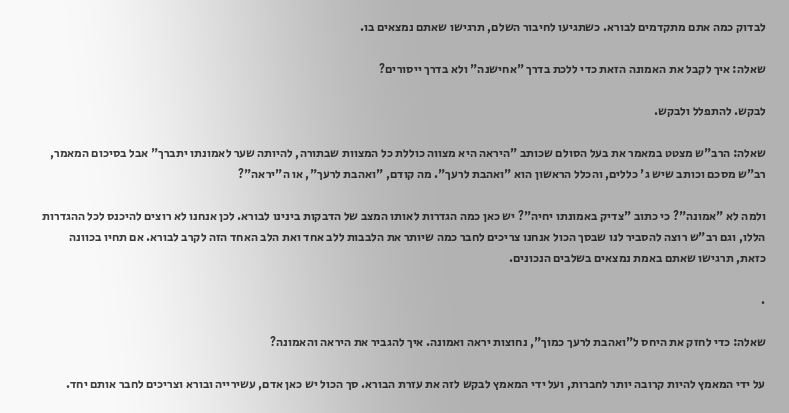לבדוק כמה אתם מתקדמים לבורא. כשתגיעו לחיבור השלם, תרגישו שאתם נמצאים בו.

שאלה: איך לקבל את האמונה הזאת כדי ללכת בדרך "אחישנה" ולא בדרך ייסורים?

לבקש. להתפלל ולבקש.

שאלה: הרב"ש מצטט במאמר את בעל הסולם שכותב "היראה היא מצווה כוללת כל המצוות שבתורה, להיותה שער לאמונתו יתברך" אבל בסיכום המאמר, רב"ש מסכם וכותב שיש ג' כללים, והכלל הראשון הוא "ואהבת לרעך". מה קודם, "ואהבת לרעך", או ה"יראה"?

ולמה לא "אמונה"? כי כתוב "צדיק באמונתו יחיה"? יש כאן כמה הגדרות לאותו המצב של הדבקות בינינו לבורא. לכן אנחנו לא רוצים להיכנס לכל ההגדרות הללו, וגם רב"ש רוצה להסביר לנו שבסך הכול אנחנו צריכים לחבר כמה שיותר את הלבבות ללב אחד ואת הלב האחד הזה לקרב לבורא. אם תחיו בכוונה כזאת, תרגישו שאתם באמת נמצאים בשלבים הנכונים.

.

שאלה: כדי לחזק את היחס ל"ואהבת לרעך כמוך", נחוצות יראה ואמונה. איך להגביר את היראה והאמונה?

על ידי המאמץ להיות קרובה יותר לחברות, ועל ידי המאמץ לבקש לזה את עזרת הבורא. סך הכול יש כאן אדם, עשירייה ובורא וצריכים לחבר אותם יחד.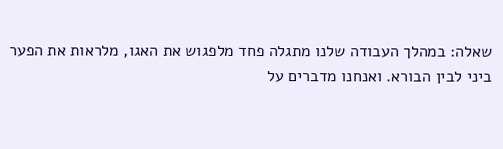שאלה: במהלך העבודה שלנו מתגלה פחד מלפגוש את האגו, מלראות את הפער ביני לבין הבורא. ואנחנו מדברים על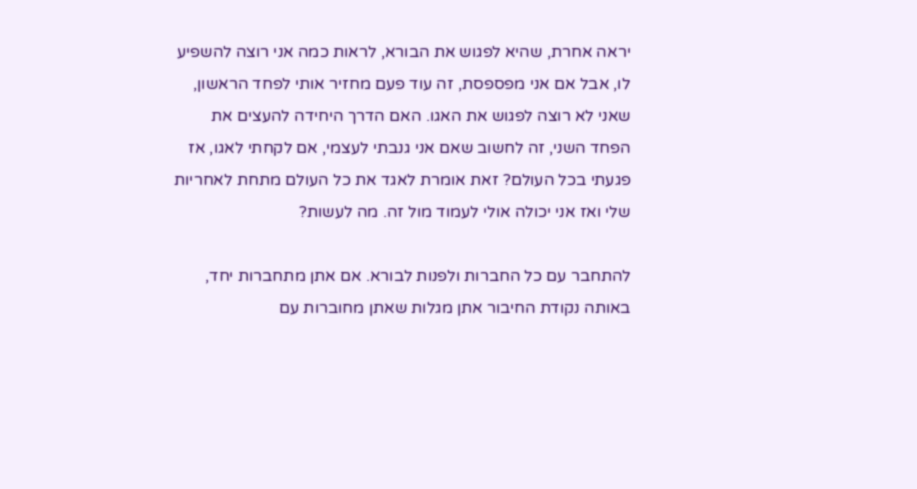יראה אחרת, שהיא לפגוש את הבורא, לראות כמה אני רוצה להשפיע לו, אבל אם אני מפספסת, זה עוד פעם מחזיר אותי לפחד הראשון, שאני לא רוצה לפגוש את האגו. האם הדרך היחידה להעצים את הפחד השני, זה לחשוב שאם אני גנבתי לעצמי, אם לקחתי לאגו, אז פגעתי בכל העולם? זאת אומרת לאגד את כל העולם מתחת לאחריות שלי ואז אני יכולה אולי לעמוד מול זה. מה לעשות?

להתחבר עם כל החברות ולפנות לבורא. אם אתן מתחברות יחד, באותה נקודת החיבור אתן מגלות שאתן מחוברות עם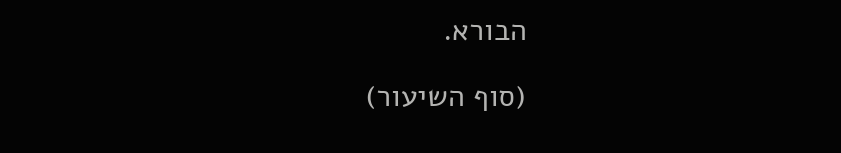הבורא.

(סוף השיעור)